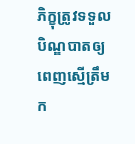ភិក្ខុត្រូវទទួលបិណ្ឌបាតឲ្យពេញស្មើត្រឹមក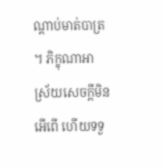ណ្តាប់មាត់បាត្រ។ ភិក្ខុណាអាស្រ័យសេចក្តីមិនអើពើ ហើយទទួ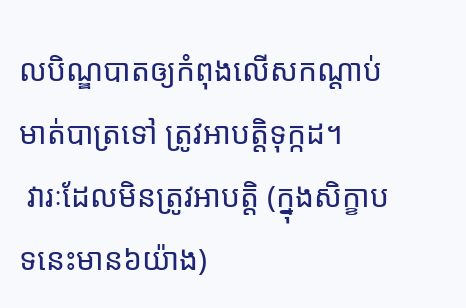លបិណ្ឌបាតឲ្យកំពុងលើសកណ្តាប់មាត់បាត្រទៅ ត្រូវអាបត្តិទុក្កដ។
 វារៈដែលមិនត្រូវអាបត្តិ (ក្នុងសិក្ខាបទនេះមាន៦យ៉ាង)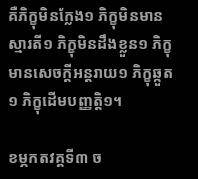គឺភិក្ខុមិនក្លែង១ ភិក្ខុមិនមានស្មារតី១ ភិក្ខុមិនដឹងខ្លួន១ ភិក្ខុមានសេចក្តីអន្តរាយ១ ភិក្ខុឆ្កួត១ ភិក្ខុដើមបញ្ញត្តិ១។

ខម្ភកតវគ្គទី៣ ច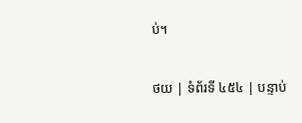ប់។

ថយ | ទំព័រទី ៤៥៤ | បន្ទាប់